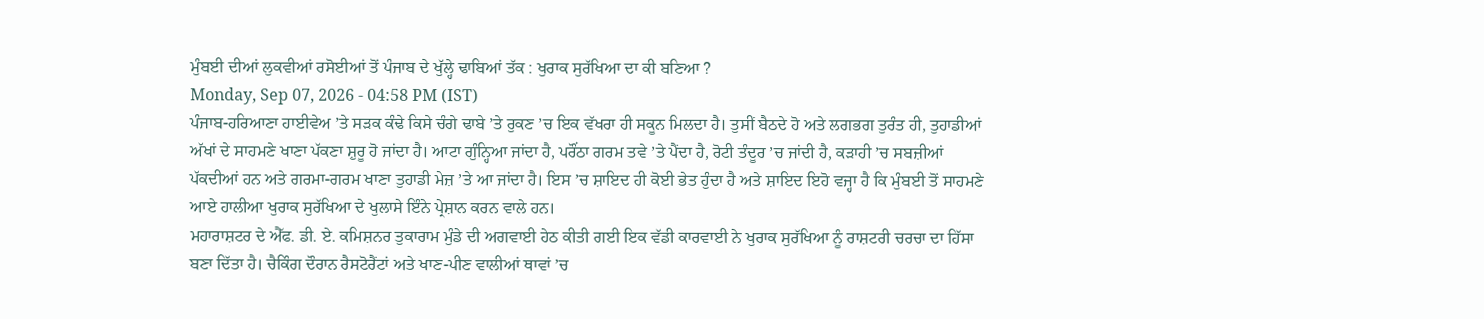ਮੁੰਬਈ ਦੀਆਂ ਲੁਕਵੀਆਂ ਰਸੋਈਆਂ ਤੋਂ ਪੰਜਾਬ ਦੇ ਖੁੱਲ੍ਹੇ ਢਾਬਿਆਂ ਤੱਕ : ਖੁਰਾਕ ਸੁਰੱਖਿਆ ਦਾ ਕੀ ਬਣਿਆ ?
Monday, Sep 07, 2026 - 04:58 PM (IST)
ਪੰਜਾਬ-ਹਰਿਆਣਾ ਹਾਈਵੇਅ ’ਤੇ ਸੜਕ ਕੰਢੇ ਕਿਸੇ ਚੰਗੇ ਢਾਬੇ ’ਤੇ ਰੁਕਣ ’ਚ ਇਕ ਵੱਖਰਾ ਹੀ ਸਕੂਨ ਮਿਲਦਾ ਹੈ। ਤੁਸੀਂ ਬੈਠਦੇ ਹੋ ਅਤੇ ਲਗਭਗ ਤੁਰੰਤ ਹੀ, ਤੁਹਾਡੀਆਂ ਅੱਖਾਂ ਦੇ ਸਾਹਮਣੇ ਖਾਣਾ ਪੱਕਣਾ ਸ਼ੁਰੂ ਹੋ ਜਾਂਦਾ ਹੈ। ਆਟਾ ਗੁੰਨ੍ਹਿਆ ਜਾਂਦਾ ਹੈ, ਪਰੌਂਠਾ ਗਰਮ ਤਵੇ ’ਤੇ ਪੈਂਦਾ ਹੈ, ਰੋਟੀ ਤੰਦੂਰ ’ਚ ਜਾਂਦੀ ਹੈ, ਕੜਾਹੀ ’ਚ ਸਬਜ਼ੀਆਂ ਪੱਕਦੀਆਂ ਹਨ ਅਤੇ ਗਰਮਾ-ਗਰਮ ਖਾਣਾ ਤੁਹਾਡੀ ਮੇਜ਼ ’ਤੇ ਆ ਜਾਂਦਾ ਹੈ। ਇਸ ’ਚ ਸ਼ਾਇਦ ਹੀ ਕੋਈ ਭੇਤ ਹੁੰਦਾ ਹੈ ਅਤੇ ਸ਼ਾਇਦ ਇਹੋ ਵਜ੍ਹਾ ਹੈ ਕਿ ਮੁੰਬਈ ਤੋਂ ਸਾਹਮਣੇ ਆਏ ਹਾਲੀਆ ਖੁਰਾਕ ਸੁਰੱਖਿਆ ਦੇ ਖੁਲਾਸੇ ਇੰਨੇ ਪ੍ਰੇਸ਼ਾਨ ਕਰਨ ਵਾਲੇ ਹਨ।
ਮਹਾਰਾਸ਼ਟਰ ਦੇ ਐੱਫ. ਡੀ. ਏ. ਕਮਿਸ਼ਨਰ ਤੁਕਾਰਾਮ ਮੁੰਡੇ ਦੀ ਅਗਵਾਈ ਹੇਠ ਕੀਤੀ ਗਈ ਇਕ ਵੱਡੀ ਕਾਰਵਾਈ ਨੇ ਖੁਰਾਕ ਸੁਰੱਖਿਆ ਨੂੰ ਰਾਸ਼ਟਰੀ ਚਰਚਾ ਦਾ ਹਿੱਸਾ ਬਣਾ ਦਿੱਤਾ ਹੈ। ਚੈਕਿੰਗ ਦੌਰਾਨ ਰੈਸਟੋਰੈਂਟਾਂ ਅਤੇ ਖਾਣ-ਪੀਣ ਵਾਲੀਆਂ ਥਾਵਾਂ ’ਚ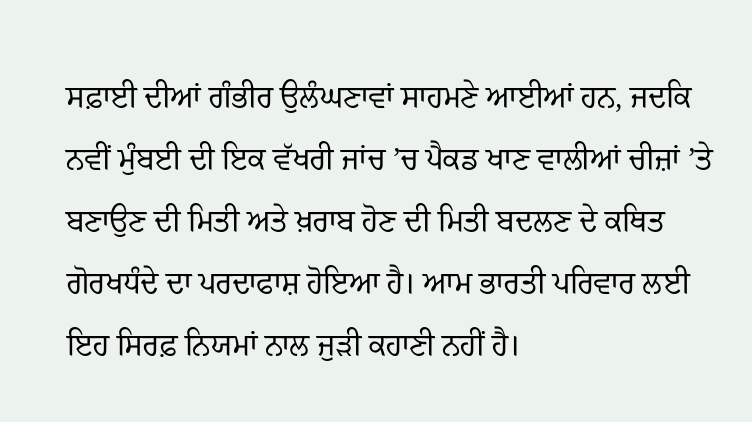ਸਫ਼ਾਈ ਦੀਆਂ ਗੰਭੀਰ ਉਲੰਘਣਾਵਾਂ ਸਾਹਮਣੇ ਆਈਆਂ ਹਨ, ਜਦਕਿ ਨਵੀਂ ਮੁੰਬਈ ਦੀ ਇਕ ਵੱਖਰੀ ਜਾਂਚ ’ਚ ਪੈਕਡ ਖਾਣ ਵਾਲੀਆਂ ਚੀਜ਼ਾਂ ’ਤੇ ਬਣਾਉਣ ਦੀ ਮਿਤੀ ਅਤੇ ਖ਼ਰਾਬ ਹੋਣ ਦੀ ਮਿਤੀ ਬਦਲਣ ਦੇ ਕਥਿਤ ਗੋਰਖਧੰਦੇ ਦਾ ਪਰਦਾਫਾਸ਼ ਹੋਇਆ ਹੈ। ਆਮ ਭਾਰਤੀ ਪਰਿਵਾਰ ਲਈ ਇਹ ਸਿਰਫ਼ ਨਿਯਮਾਂ ਨਾਲ ਜੁੜੀ ਕਹਾਣੀ ਨਹੀਂ ਹੈ।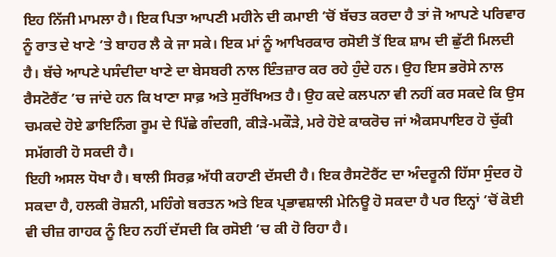ਇਹ ਨਿੱਜੀ ਮਾਮਲਾ ਹੈ। ਇਕ ਪਿਤਾ ਆਪਣੀ ਮਹੀਨੇ ਦੀ ਕਮਾਈ ’ਚੋਂ ਬੱਚਤ ਕਰਦਾ ਹੈ ਤਾਂ ਜੋ ਆਪਣੇ ਪਰਿਵਾਰ ਨੂੰ ਰਾਤ ਦੇ ਖਾਣੇ ’ਤੇ ਬਾਹਰ ਲੈ ਕੇ ਜਾ ਸਕੇ। ਇਕ ਮਾਂ ਨੂੰ ਆਖਿਰਕਾਰ ਰਸੋਈ ਤੋਂ ਇਕ ਸ਼ਾਮ ਦੀ ਛੁੱਟੀ ਮਿਲਦੀ ਹੈ। ਬੱਚੇ ਆਪਣੇ ਪਸੰਦੀਦਾ ਖਾਣੇ ਦਾ ਬੇਸਬਰੀ ਨਾਲ ਇੰਤਜ਼ਾਰ ਕਰ ਰਹੇ ਹੁੰਦੇ ਹਨ। ਉਹ ਇਸ ਭਰੋਸੇ ਨਾਲ ਰੈਸਟੋਰੈਂਟ ’ਚ ਜਾਂਦੇ ਹਨ ਕਿ ਖਾਣਾ ਸਾਫ਼ ਅਤੇ ਸੁਰੱਖਿਅਤ ਹੈ। ਉਹ ਕਦੇ ਕਲਪਨਾ ਵੀ ਨਹੀਂ ਕਰ ਸਕਦੇ ਕਿ ਉਸ ਚਮਕਦੇ ਹੋਏ ਡਾਇਨਿੰਗ ਰੂਮ ਦੇ ਪਿੱਛੇ ਗੰਦਗੀ, ਕੀੜੇ-ਮਕੌੜੇ, ਮਰੇ ਹੋਏ ਕਾਕਰੋਚ ਜਾਂ ਐਕਸਪਾਇਰ ਹੋ ਚੁੱਕੀ ਸਮੱਗਰੀ ਹੋ ਸਕਦੀ ਹੈ।
ਇਹੀ ਅਸਲ ਧੋਖਾ ਹੈ। ਥਾਲੀ ਸਿਰਫ਼ ਅੱਧੀ ਕਹਾਣੀ ਦੱਸਦੀ ਹੈ। ਇਕ ਰੈਸਟੋਰੈਂਟ ਦਾ ਅੰਦਰੂਨੀ ਹਿੱਸਾ ਸੁੰਦਰ ਹੋ ਸਕਦਾ ਹੈ, ਹਲਕੀ ਰੋਸ਼ਨੀ, ਮਹਿੰਗੇ ਬਰਤਨ ਅਤੇ ਇਕ ਪ੍ਰਭਾਵਸ਼ਾਲੀ ਮੇਨਿਊ ਹੋ ਸਕਦਾ ਹੈ ਪਰ ਇਨ੍ਹਾਂ ’ਚੋਂ ਕੋਈ ਵੀ ਚੀਜ਼ ਗਾਹਕ ਨੂੰ ਇਹ ਨਹੀਂ ਦੱਸਦੀ ਕਿ ਰਸੋਈ ’ਚ ਕੀ ਹੋ ਰਿਹਾ ਹੈ।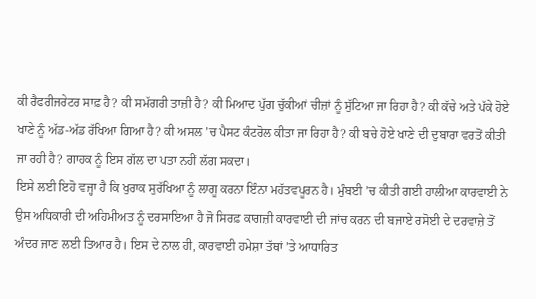ਕੀ ਰੈਫਰੀਜਰੇਟਰ ਸਾਫ਼ ਹੈ? ਕੀ ਸਮੱਗਰੀ ਤਾਜ਼ੀ ਹੈ? ਕੀ ਮਿਆਦ ਪੁੱਗ ਚੁੱਕੀਆਂ ਚੀਜ਼ਾਂ ਨੂੰ ਸੁੱਟਿਆ ਜਾ ਰਿਹਾ ਹੈ? ਕੀ ਕੱਚੇ ਅਤੇ ਪੱਕੇ ਹੋਏ ਖਾਣੇ ਨੂੰ ਅੱਡ-ਅੱਡ ਰੱਖਿਆ ਗਿਆ ਹੈ? ਕੀ ਅਸਲ ’ਚ ਪੈਸਟ ਕੰਟਰੋਲ ਕੀਤਾ ਜਾ ਰਿਹਾ ਹੈ? ਕੀ ਬਚੇ ਹੋਏ ਖਾਣੇ ਦੀ ਦੁਬਾਰਾ ਵਰਤੋਂ ਕੀਤੀ ਜਾ ਰਹੀ ਹੈ? ਗਾਹਕ ਨੂੰ ਇਸ ਗੱਲ ਦਾ ਪਤਾ ਨਹੀਂ ਲੱਗ ਸਕਦਾ।
ਇਸੇ ਲਈ ਇਹੋ ਵਜ੍ਹਾ ਹੈ ਕਿ ਖੁਰਾਕ ਸੁਰੱਖਿਆ ਨੂੰ ਲਾਗੂ ਕਰਨਾ ਇੰਨਾ ਮਹੱਤਵਪੂਰਨ ਹੈ। ਮੁੰਬਈ ’ਚ ਕੀਤੀ ਗਈ ਹਾਲੀਆ ਕਾਰਵਾਈ ਨੇ ਉਸ ਅਧਿਕਾਰੀ ਦੀ ਅਹਿਮੀਅਤ ਨੂੰ ਦਰਸਾਇਆ ਹੈ ਜੋ ਸਿਰਫ਼ ਕਾਗਜ਼ੀ ਕਾਰਵਾਈ ਦੀ ਜਾਂਚ ਕਰਨ ਦੀ ਬਜਾਏ ਰਸੋਈ ਦੇ ਦਰਵਾਜ਼ੇ ਤੋਂ ਅੰਦਰ ਜਾਣ ਲਈ ਤਿਆਰ ਹੈ। ਇਸ ਦੇ ਨਾਲ ਹੀ, ਕਾਰਵਾਈ ਹਮੇਸ਼ਾ ਤੱਥਾਂ ’ਤੇ ਆਧਾਰਿਤ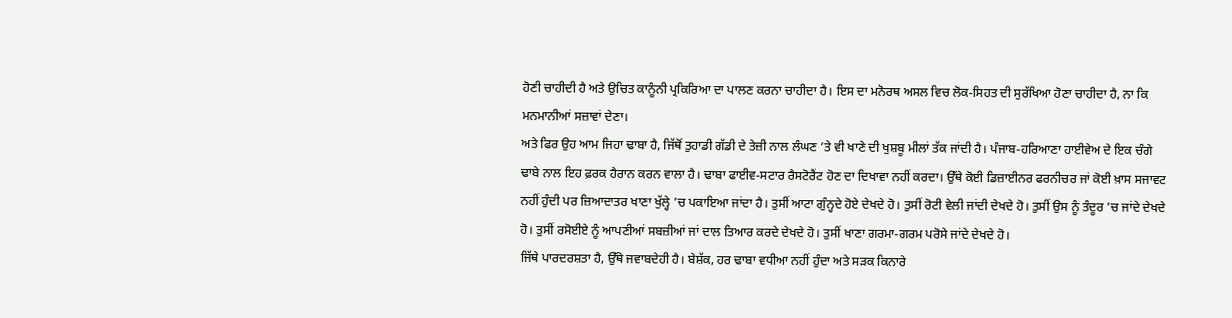ਹੋਣੀ ਚਾਹੀਦੀ ਹੈ ਅਤੇ ਉਚਿਤ ਕਾਨੂੰਨੀ ਪ੍ਰਕਿਰਿਆ ਦਾ ਪਾਲਣ ਕਰਨਾ ਚਾਹੀਦਾ ਹੈ। ਇਸ ਦਾ ਮਨੋਰਥ ਅਸਲ ਵਿਚ ਲੋਕ-ਸਿਹਤ ਦੀ ਸੁਰੱਖਿਆ ਹੋਣਾ ਚਾਹੀਦਾ ਹੈ, ਨਾ ਕਿ ਮਨਮਾਨੀਆਂ ਸਜ਼ਾਵਾਂ ਦੇਣਾ।
ਅਤੇ ਫਿਰ ਉਹ ਆਮ ਜਿਹਾ ਢਾਬਾ ਹੈ, ਜਿੱਥੋਂ ਤੁਹਾਡੀ ਗੱਡੀ ਦੇ ਤੇਜ਼ੀ ਨਾਲ ਲੰਘਣ ’ਤੇ ਵੀ ਖਾਣੇ ਦੀ ਖੁਸ਼ਬੂ ਮੀਲਾਂ ਤੱਕ ਜਾਂਦੀ ਹੈ। ਪੰਜਾਬ-ਹਰਿਆਣਾ ਹਾਈਵੇਅ ਦੇ ਇਕ ਚੰਗੇ ਢਾਬੇ ਨਾਲ ਇਹ ਫ਼ਰਕ ਹੈਰਾਨ ਕਰਨ ਵਾਲਾ ਹੈ। ਢਾਬਾ ਫਾਈਵ-ਸਟਾਰ ਰੈਸਟੋਰੈਂਟ ਹੋਣ ਦਾ ਦਿਖਾਵਾ ਨਹੀਂ ਕਰਦਾ। ਉੱਥੇ ਕੋਈ ਡਿਜ਼ਾਈਨਰ ਫਰਨੀਚਰ ਜਾਂ ਕੋਈ ਖ਼ਾਸ ਸਜਾਵਟ ਨਹੀਂ ਹੁੰਦੀ ਪਰ ਜ਼ਿਆਦਾਤਰ ਖਾਣਾ ਖੁੱਲ੍ਹੇ ’ਚ ਪਕਾਇਆ ਜਾਂਦਾ ਹੈ। ਤੁਸੀਂ ਆਟਾ ਗੁੰਨ੍ਹਦੇ ਹੋਏ ਦੇਖਦੇ ਹੋ। ਤੁਸੀਂ ਰੋਟੀ ਵੇਲੀ ਜਾਂਦੀ ਦੇਖਦੇ ਹੋ। ਤੁਸੀਂ ਉਸ ਨੂੰ ਤੰਦੂਰ ’ਚ ਜਾਂਦੇ ਦੇਖਦੇ ਹੋ। ਤੁਸੀਂ ਰਸੋਈਏ ਨੂੰ ਆਪਣੀਆਂ ਸਬਜ਼ੀਆਂ ਜਾਂ ਦਾਲ ਤਿਆਰ ਕਰਦੇ ਦੇਖਦੇ ਹੋ। ਤੁਸੀਂ ਖਾਣਾ ਗਰਮਾ-ਗਰਮ ਪਰੋਸੇ ਜਾਂਦੇ ਦੇਖਦੇ ਹੋ।
ਜਿੱਥੇ ਪਾਰਦਰਸ਼ਤਾ ਹੈ, ਉੱਥੇ ਜਵਾਬਦੇਹੀ ਹੈ। ਬੇਸ਼ੱਕ, ਹਰ ਢਾਬਾ ਵਧੀਆ ਨਹੀਂ ਹੁੰਦਾ ਅਤੇ ਸੜਕ ਕਿਨਾਰੇ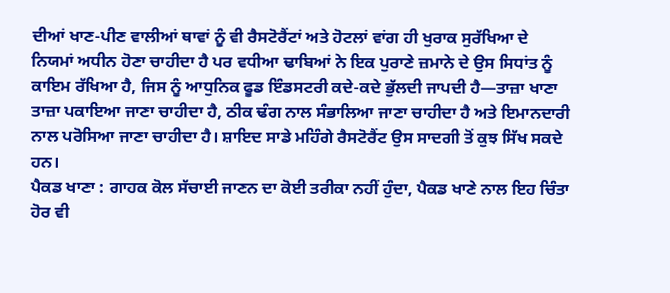ਦੀਆਂ ਖਾਣ-ਪੀਣ ਵਾਲੀਆਂ ਥਾਵਾਂ ਨੂੰ ਵੀ ਰੈਸਟੋਰੈਂਟਾਂ ਅਤੇ ਹੋਟਲਾਂ ਵਾਂਗ ਹੀ ਖੁਰਾਕ ਸੁਰੱਖਿਆ ਦੇ ਨਿਯਮਾਂ ਅਧੀਨ ਹੋਣਾ ਚਾਹੀਦਾ ਹੈ ਪਰ ਵਧੀਆ ਢਾਬਿਆਂ ਨੇ ਇਕ ਪੁਰਾਣੇ ਜ਼ਮਾਨੇ ਦੇ ਉਸ ਸਿਧਾਂਤ ਨੂੰ ਕਾਇਮ ਰੱਖਿਆ ਹੈ, ਜਿਸ ਨੂੰ ਆਧੁਨਿਕ ਫੂਡ ਇੰਡਸਟਰੀ ਕਦੇ-ਕਦੇ ਭੁੱਲਦੀ ਜਾਪਦੀ ਹੈ—ਤਾਜ਼ਾ ਖਾਣਾ ਤਾਜ਼ਾ ਪਕਾਇਆ ਜਾਣਾ ਚਾਹੀਦਾ ਹੈ, ਠੀਕ ਢੰਗ ਨਾਲ ਸੰਭਾਲਿਆ ਜਾਣਾ ਚਾਹੀਦਾ ਹੈ ਅਤੇ ਇਮਾਨਦਾਰੀ ਨਾਲ ਪਰੋਸਿਆ ਜਾਣਾ ਚਾਹੀਦਾ ਹੈ। ਸ਼ਾਇਦ ਸਾਡੇ ਮਹਿੰਗੇ ਰੈਸਟੋਰੈਂਟ ਉਸ ਸਾਦਗੀ ਤੋਂ ਕੁਝ ਸਿੱਖ ਸਕਦੇ ਹਨ।
ਪੈਕਡ ਖਾਣਾ : ਗਾਹਕ ਕੋਲ ਸੱਚਾਈ ਜਾਣਨ ਦਾ ਕੋਈ ਤਰੀਕਾ ਨਹੀਂ ਹੁੰਦਾ, ਪੈਕਡ ਖਾਣੇ ਨਾਲ ਇਹ ਚਿੰਤਾ ਹੋਰ ਵੀ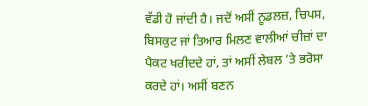ਵੱਡੀ ਹੋ ਜਾਂਦੀ ਹੈ। ਜਦੋਂ ਅਸੀਂ ਨੂਡਲਜ਼, ਚਿਪਸ, ਬਿਸਕੁਟ ਜਾਂ ਤਿਆਰ ਮਿਲਣ ਵਾਲੀਆਂ ਚੀਜ਼ਾਂ ਦਾ ਪੈਕਟ ਖਰੀਦਦੇ ਹਾਂ, ਤਾਂ ਅਸੀਂ ਲੇਬਲ ’ਤੇ ਭਰੋਸਾ ਕਰਦੇ ਹਾਂ। ਅਸੀਂ ਬਣਨ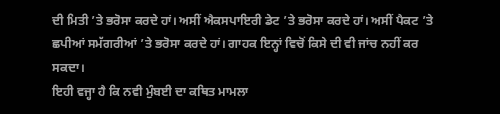ਦੀ ਮਿਤੀ ’ਤੇ ਭਰੋਸਾ ਕਰਦੇ ਹਾਂ। ਅਸੀਂ ਐਕਸਪਾਇਰੀ ਡੇਟ ’ਤੇ ਭਰੋਸਾ ਕਰਦੇ ਹਾਂ। ਅਸੀਂ ਪੈਕਟ ’ਤੇ ਛਪੀਆਂ ਸਮੱਗਰੀਆਂ ’ਤੇ ਭਰੋਸਾ ਕਰਦੇ ਹਾਂ। ਗਾਹਕ ਇਨ੍ਹਾਂ ਵਿਚੋਂ ਕਿਸੇ ਦੀ ਵੀ ਜਾਂਚ ਨਹੀਂ ਕਰ ਸਕਦਾ।
ਇਹੀ ਵਜ੍ਹਾ ਹੈ ਕਿ ਨਵੀ ਮੁੰਬਈ ਦਾ ਕਥਿਤ ਮਾਮਲਾ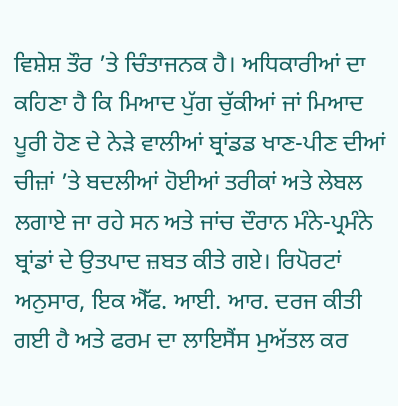ਵਿਸ਼ੇਸ਼ ਤੌਰ ’ਤੇ ਚਿੰਤਾਜਨਕ ਹੈ। ਅਧਿਕਾਰੀਆਂ ਦਾ ਕਹਿਣਾ ਹੈ ਕਿ ਮਿਆਦ ਪੁੱਗ ਚੁੱਕੀਆਂ ਜਾਂ ਮਿਆਦ ਪੂਰੀ ਹੋਣ ਦੇ ਨੇੜੇ ਵਾਲੀਆਂ ਬ੍ਰਾਂਡਡ ਖਾਣ-ਪੀਣ ਦੀਆਂ ਚੀਜ਼ਾਂ ’ਤੇ ਬਦਲੀਆਂ ਹੋਈਆਂ ਤਰੀਕਾਂ ਅਤੇ ਲੇਬਲ ਲਗਾਏ ਜਾ ਰਹੇ ਸਨ ਅਤੇ ਜਾਂਚ ਦੌਰਾਨ ਮੰਨੇ-ਪ੍ਰਮੰਨੇ ਬ੍ਰਾਂਡਾਂ ਦੇ ਉਤਪਾਦ ਜ਼ਬਤ ਕੀਤੇ ਗਏ। ਰਿਪੋਰਟਾਂ ਅਨੁਸਾਰ, ਇਕ ਐੱਫ. ਆਈ. ਆਰ. ਦਰਜ ਕੀਤੀ ਗਈ ਹੈ ਅਤੇ ਫਰਮ ਦਾ ਲਾਇਸੈਂਸ ਮੁਅੱਤਲ ਕਰ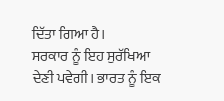ਦਿੱਤਾ ਗਿਆ ਹੈ।
ਸਰਕਾਰ ਨੂੰ ਇਹ ਸੁਰੱਖਿਆ ਦੇਣੀ ਪਵੇਗੀ। ਭਾਰਤ ਨੂੰ ਇਕ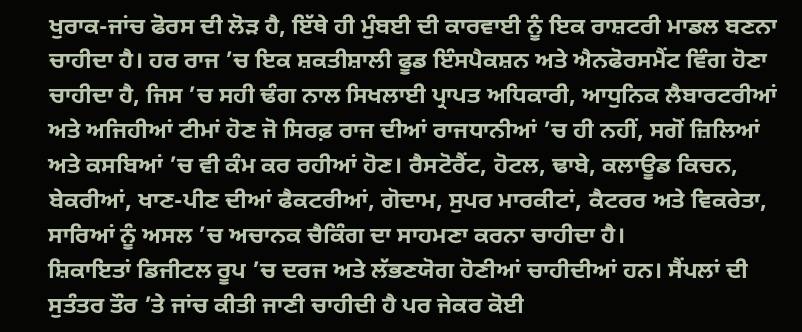ਖੁਰਾਕ-ਜਾਂਚ ਫੋਰਸ ਦੀ ਲੋੜ ਹੈ, ਇੱਥੇ ਹੀ ਮੁੰਬਈ ਦੀ ਕਾਰਵਾਈ ਨੂੰ ਇਕ ਰਾਸ਼ਟਰੀ ਮਾਡਲ ਬਣਨਾ ਚਾਹੀਦਾ ਹੈ। ਹਰ ਰਾਜ ’ਚ ਇਕ ਸ਼ਕਤੀਸ਼ਾਲੀ ਫੂਡ ਇੰਸਪੈਕਸ਼ਨ ਅਤੇ ਐਨਫੋਰਸਮੈਂਟ ਵਿੰਗ ਹੋਣਾ ਚਾਹੀਦਾ ਹੈ, ਜਿਸ ’ਚ ਸਹੀ ਢੰਗ ਨਾਲ ਸਿਖਲਾਈ ਪ੍ਰਾਪਤ ਅਧਿਕਾਰੀ, ਆਧੁਨਿਕ ਲੈਬਾਰਟਰੀਆਂ ਅਤੇ ਅਜਿਹੀਆਂ ਟੀਮਾਂ ਹੋਣ ਜੋ ਸਿਰਫ਼ ਰਾਜ ਦੀਆਂ ਰਾਜਧਾਨੀਆਂ ’ਚ ਹੀ ਨਹੀਂ, ਸਗੋਂ ਜ਼ਿਲਿਆਂ ਅਤੇ ਕਸਬਿਆਂ ’ਚ ਵੀ ਕੰਮ ਕਰ ਰਹੀਆਂ ਹੋਣ। ਰੈਸਟੋਰੈਂਟ, ਹੋਟਲ, ਢਾਬੇ, ਕਲਾਊਡ ਕਿਚਨ, ਬੇਕਰੀਆਂ, ਖਾਣ-ਪੀਣ ਦੀਆਂ ਫੈਕਟਰੀਆਂ, ਗੋਦਾਮ, ਸੁਪਰ ਮਾਰਕੀਟਾਂ, ਕੈਟਰਰ ਅਤੇ ਵਿਕਰੇਤਾ, ਸਾਰਿਆਂ ਨੂੰ ਅਸਲ ’ਚ ਅਚਾਨਕ ਚੈਕਿੰਗ ਦਾ ਸਾਹਮਣਾ ਕਰਨਾ ਚਾਹੀਦਾ ਹੈ।
ਸ਼ਿਕਾਇਤਾਂ ਡਿਜੀਟਲ ਰੂਪ ’ਚ ਦਰਜ ਅਤੇ ਲੱਭਣਯੋਗ ਹੋਣੀਆਂ ਚਾਹੀਦੀਆਂ ਹਨ। ਸੈਂਪਲਾਂ ਦੀ ਸੁਤੰਤਰ ਤੌਰ ’ਤੇ ਜਾਂਚ ਕੀਤੀ ਜਾਣੀ ਚਾਹੀਦੀ ਹੈ ਪਰ ਜੇਕਰ ਕੋਈ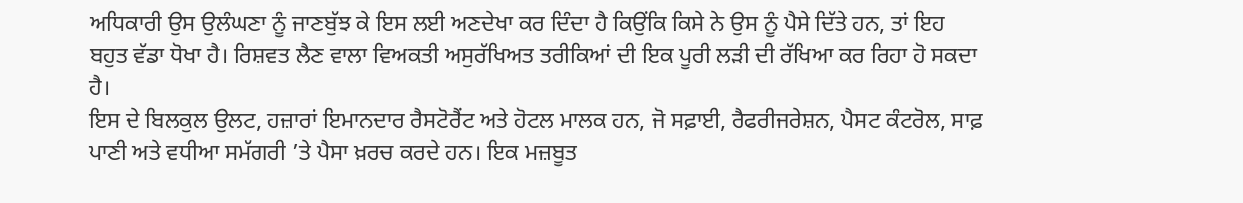ਅਧਿਕਾਰੀ ਉਸ ਉਲੰਘਣਾ ਨੂੰ ਜਾਣਬੁੱਝ ਕੇ ਇਸ ਲਈ ਅਣਦੇਖਾ ਕਰ ਦਿੰਦਾ ਹੈ ਕਿਉਂਕਿ ਕਿਸੇ ਨੇ ਉਸ ਨੂੰ ਪੈਸੇ ਦਿੱਤੇ ਹਨ, ਤਾਂ ਇਹ ਬਹੁਤ ਵੱਡਾ ਧੋਖਾ ਹੈ। ਰਿਸ਼ਵਤ ਲੈਣ ਵਾਲਾ ਵਿਅਕਤੀ ਅਸੁਰੱਖਿਅਤ ਤਰੀਕਿਆਂ ਦੀ ਇਕ ਪੂਰੀ ਲੜੀ ਦੀ ਰੱਖਿਆ ਕਰ ਰਿਹਾ ਹੋ ਸਕਦਾ ਹੈ।
ਇਸ ਦੇ ਬਿਲਕੁਲ ਉਲਟ, ਹਜ਼ਾਰਾਂ ਇਮਾਨਦਾਰ ਰੈਸਟੋਰੈਂਟ ਅਤੇ ਹੋਟਲ ਮਾਲਕ ਹਨ, ਜੋ ਸਫ਼ਾਈ, ਰੈਫਰੀਜਰੇਸ਼ਨ, ਪੈਸਟ ਕੰਟਰੋਲ, ਸਾਫ਼ ਪਾਣੀ ਅਤੇ ਵਧੀਆ ਸਮੱਗਰੀ ’ਤੇ ਪੈਸਾ ਖ਼ਰਚ ਕਰਦੇ ਹਨ। ਇਕ ਮਜ਼ਬੂਤ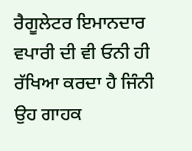ਰੈਗੂਲੇਟਰ ਇਮਾਨਦਾਰ ਵਪਾਰੀ ਦੀ ਵੀ ਓਨੀ ਹੀ ਰੱਖਿਆ ਕਰਦਾ ਹੈ ਜਿੰਨੀ ਉਹ ਗਾਹਕ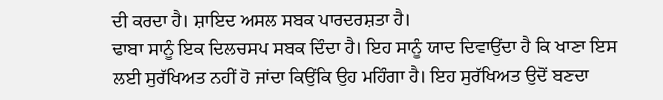ਦੀ ਕਰਦਾ ਹੈ। ਸ਼ਾਇਦ ਅਸਲ ਸਬਕ ਪਾਰਦਰਸ਼ਤਾ ਹੈ।
ਢਾਬਾ ਸਾਨੂੰ ਇਕ ਦਿਲਚਸਪ ਸਬਕ ਦਿੰਦਾ ਹੈ। ਇਹ ਸਾਨੂੰ ਯਾਦ ਦਿਵਾਉਂਦਾ ਹੈ ਕਿ ਖਾਣਾ ਇਸ ਲਈ ਸੁਰੱਖਿਅਤ ਨਹੀਂ ਹੋ ਜਾਂਦਾ ਕਿਉਂਕਿ ਉਹ ਮਹਿੰਗਾ ਹੈ। ਇਹ ਸੁਰੱਖਿਅਤ ਉਦੋਂ ਬਣਦਾ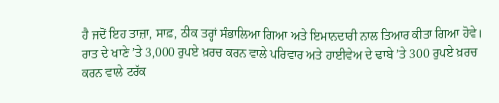ਹੈ ਜਦੋਂ ਇਹ ਤਾਜ਼ਾ, ਸਾਫ਼, ਠੀਕ ਤਰ੍ਹਾਂ ਸੰਭਾਲਿਆ ਗਿਆ ਅਤੇ ਇਮਾਨਦਾਰੀ ਨਾਲ ਤਿਆਰ ਕੀਤਾ ਗਿਆ ਹੋਵੇ।
ਰਾਤ ਦੇ ਖਾਣੇ ’ਤੇ 3,000 ਰੁਪਏ ਖ਼ਰਚ ਕਰਨ ਵਾਲੇ ਪਰਿਵਾਰ ਅਤੇ ਹਾਈਵੇਅ ਦੇ ਢਾਬੇ ’ਤੇ 300 ਰੁਪਏ ਖ਼ਰਚ ਕਰਨ ਵਾਲੇ ਟਰੱਕ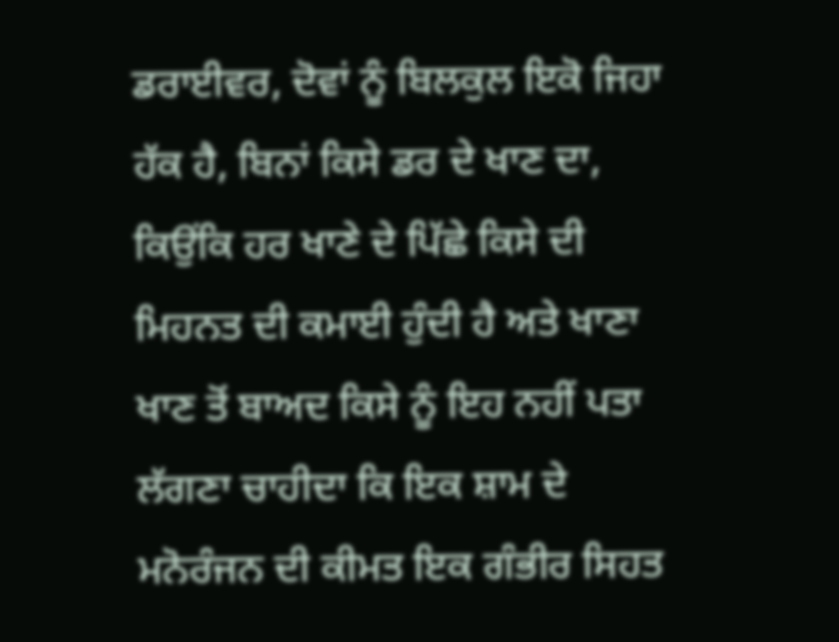ਡਰਾਈਵਰ, ਦੋਵਾਂ ਨੂੰ ਬਿਲਕੁਲ ਇਕੋ ਜਿਹਾ ਹੱਕ ਹੈ, ਬਿਨਾਂ ਕਿਸੇ ਡਰ ਦੇ ਖਾਣ ਦਾ, ਕਿਉਂਕਿ ਹਰ ਖਾਣੇ ਦੇ ਪਿੱਛੇ ਕਿਸੇ ਦੀ ਮਿਹਨਤ ਦੀ ਕਮਾਈ ਹੁੰਦੀ ਹੈ ਅਤੇ ਖਾਣਾ ਖਾਣ ਤੋਂ ਬਾਅਦ ਕਿਸੇ ਨੂੰ ਇਹ ਨਹੀਂ ਪਤਾ ਲੱਗਣਾ ਚਾਹੀਦਾ ਕਿ ਇਕ ਸ਼ਾਮ ਦੇ ਮਨੋਰੰਜਨ ਦੀ ਕੀਮਤ ਇਕ ਗੰਭੀਰ ਸਿਹਤ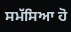ਸਮੱਸਿਆ ਹੋ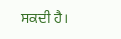ਸਕਦੀ ਹੈ।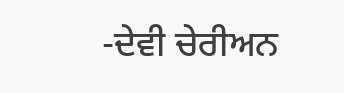-ਦੇਵੀ ਚੇਰੀਅਨ